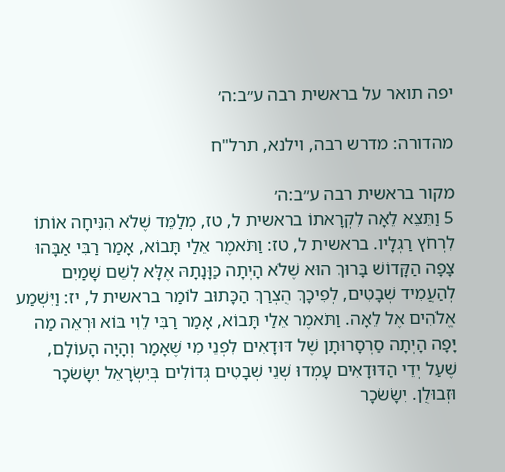יפה תואר על בראשית רבה ע״ב:ה׳

מהדורה: מדרש רבה, וילנא, תרל"ח

מקור בראשית רבה ע״ב:ה׳
5 וַתֵּצֵא לֵאָה לִקְרָאתוֹ בראשית ל, טז, מְלַמֵּד שֶׁלֹא הִנִּיחָה אוֹתוֹ לִרְחֹץ רַגְלָיו. בראשית ל, טז: וַתֹּאמֶר אֵלַי תָּבוֹא, אָמַר רַבִּי אַבָּהוּ צָפָה הַקָּדוֹשׁ בָּרוּךְ הוּא שֶׁלֹא הָיְתָה כַּוָּנָתָהּ אֶלָּא לְשֵׁם שָׁמַיִם לְהַעֲמִיד שְׁבָטִים, לְפִיכָךְ הֻצְרַךְ הַכָּתוּב לוֹמַר בראשית ל, יז: וַיִּשְׁמַע אֱלֹהִים אֶל לֵאָה. וַתֹּאמֶר אֵלַי תָּבוֹא, אָמַר רַבִּי לֵוִי בּוֹא וּרְאֵה מַה יָּפָה הָיְתָה סַרְסָרוּתָן שֶׁל דּוּדָאִים לִפְנֵי מִי שֶׁאָמַר וְהָיָה הָעוֹלָם, שֶׁעַל יְדֵי הַדּוּדָאִים עָמְדוּ שְׁנֵי שְׁבָטִים גְּדוֹלִים בְּיִשְׂרָאֵל יִשָׂשׂכָר וּזְבוּלֻן. יִשָׂשׂכָר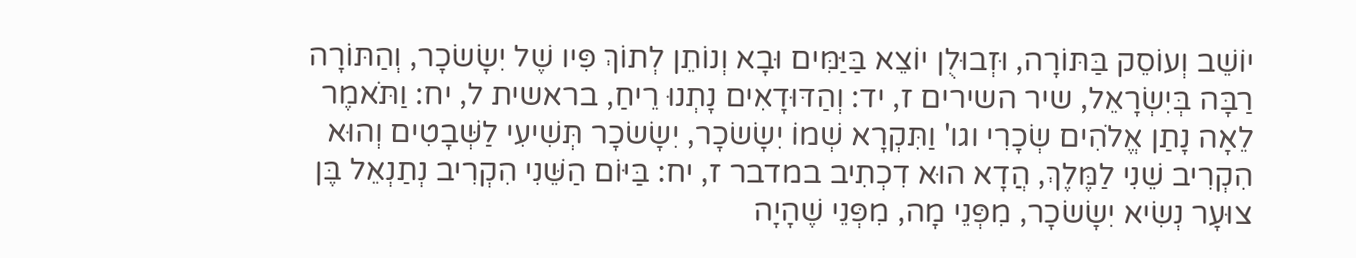יוֹשֵׁב וְעוֹסֵק בַּתּוֹרָה, וּזְבוּלֻן יוֹצֵא בַּיַּמִּים וּבָא וְנוֹתֵן לְתוֹךְ פִּיו שֶׁל יִשָׂשׂכָר, וְהַתּוֹרָה רַבָּה בְּיִשְׂרָאֵל, שיר השירים ז, יד: וְהַדּוּדָאִים נָתְנוּ רֵיחַ, בראשית ל, יח: וַתֹּאמֶר לֵאָה נָתַן אֱלֹהִים שְׂכָרִי וגו' וַתִּקְרָא שְׁמוֹ יִשָׂשׂכָר, יִשָׂשׂכָר תְּשִׁיעִי לַשְּׁבָטִים וְהוּא הִקְרִיב שֵׁנִי לַמֶּלֶךְ, הֲדָא הוּא דִכְתִיב במדבר ז, יח: בַּיּוֹם הַשֵּׁנִי הִקְרִיב נְתַנְאֵל בֶּן צוּעָר נְשִׂיא יִשָׂשׂכָר, מִפְּנֵי מָה, מִפְּנֵי שֶׁהָיָה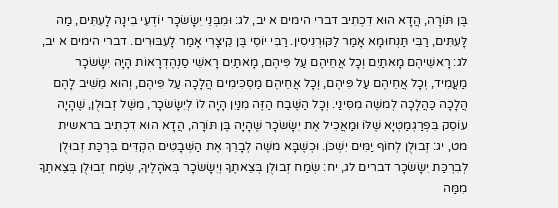בֶּן תּוֹרָה, הֲדָא הוּא דִכְתִיב דברי הימים א יב, לג: וּמִבְּנֵי יִשָׂשׂכָר יוֹדְעֵי בִינָה לָעִתִּים, מַה לָּעִתִּים, רַבִּי תַּנְחוּמָא אָמַר לַקּוּרְנִיסִין. רַבִּי יוֹסֵי בֶּן קֵיצָרִי אָמַר לָעִבּוּרִים. דברי הימים א יב, לג: רָאשֵׁיהֶם מָאתַיִם וְכָל אֲחֵיהֶם עַל פִּיהֶם, מָאתַיִם רָאשֵׁי סַנְהֶדְרָאוֹת הָיָה יִשָׂשׂכָר מַעֲמִיד, וְכָל אֲחֵיהֶם עַל פִּיהֶם, וְכָל אֲחֵיהֶם מַסְכִּימִים הֲלָכָה עַל פִּיהֶם, וְהוּא מֵשִׁיב לָהֶם הֲלָכָה כַּהֲלָכָה לְמשֶׁה מִסִּינַי. וְכָל הַשֶּׁבַח הַזֶּה מִנַּיִן הָיָה לוֹ לְיִשָׂשׂכָר, מִשֶּׁל זְבוּלֻן, שֶׁהָיָה עוֹסֵק בִּפְרַגְמַטְיָא שֶׁלּוֹ וּמַאֲכִיל אֶת יִשָׂשׂכָר שֶׁהָיָה בֶּן תּוֹרָה, הֲדָא הוּא דִכְתִיב בראשית מט, יג: זְבוּלֻן לְחוֹף יַמִּים יִשְׁכֹּן. וּכְשֶׁבָּא משֶׁה לְבָרֵךְ אֶת הַשְּׁבָטִים הִקְדִּים בִּרְכַּת זְבוּלֻן לְבִרְכַּת יִשָׂשׂכָר דברים לג, יח: שְׂמַח זְבוּלֻן בְּצֵאתֶךָ וְיִשָׂשׂכָר בְּאֹהָלֶיךָ, שְׂמַח זְבוּלֻן בְּצֵאתֶךָ מִמַּה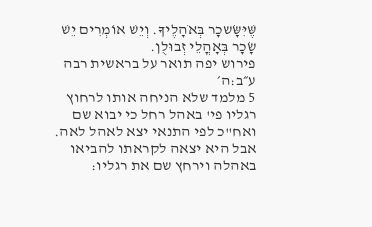שֶּׁיִּשָּׂשכָר בְּאֹהָלֶיךָ. וְיֵשׁ אוֹמְרִים יֵשׁ שָׂכָר בְּאָהֳלֵי זְבוּלֻן.
פירוש יפה תואר על בראשית רבה ע״ב:ה׳
5 מלמד שלא הניחה אותו לרחוץ רגליו פי' באהל רחל כי יבוא שם ואח"כ לפי התנאי יצא לאהל לאה. אבל היא יצאה לקראתו להביאו באהלה וירחץ שם את רגליו: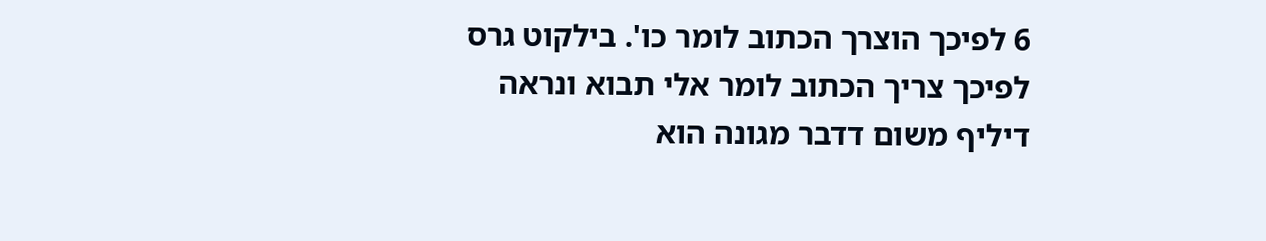6 לפיכך הוצרך הכתוב לומר כו'. בילקוט גרס לפיכך צריך הכתוב לומר אלי תבוא ונראה דיליף משום דדבר מגונה הוא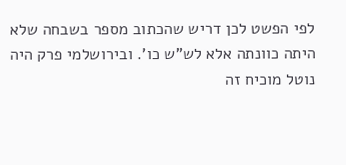לפי הפשט לכן דריש שהכתוב מספר בשבחה שלא היתה כוונתה אלא לש"ש כו'. ובירושלמי פרק היה נוטל מוכיח זה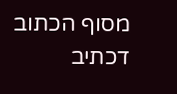מסוף הכתוב דכתיב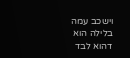וישכב עמה בלילה הוא דהוא לבד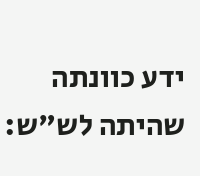ידע כוונתה שהיתה לש"ש: